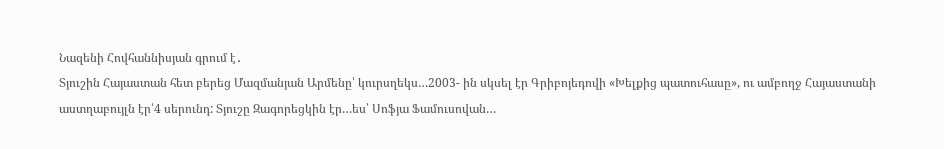Նազենի Հովհաննիսյան գրում է․
Տյուշին Հայաստան հետ բերեց Մազմանյան Արմենը՝ կուրսղեկս…2003- ին սկսել էր Գրիբոյեդովի «Խելքից պատուհասը», ու ամբողջ Հայաստանի աստղաբույլն էր՝4 սերունդ: Տյուշը Զագորեցկին էր…ես՝ Սոֆյա Ֆամուսովան…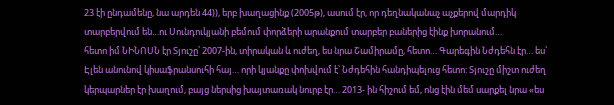23 էի ընդամենը, նա արդեն 44)), երբ խաղացինք (2005թ), ասում էր, որ դեղնականաչ աչքերով մարդիկ տարբերվում են…ու Սունդուկյանի բեմում փորձերի արանքում տարբեր բաներից էինք խորանում…
հետո իմ ՆԻՆՈՍՆ էր Տյուշը՝ 2007-ին, տիրական և ուժեղ, ես նրա Շամիրամը, հետո… Գարեգին Նժդեհն էր… ես՝ Էլեն անունով կիսաֆրանսուհի հայ… որի կյանքը փոխվում է՝ Նժդեհին հանդիպելուց հետո: Տյուշը միշտ ուժեղ կերպարներ էր խաղում, բայց ներսից խայտառակ նուրբ էր… 2013- ին հիշում եմ, ոնց էին մեմ սարքել նրա «ես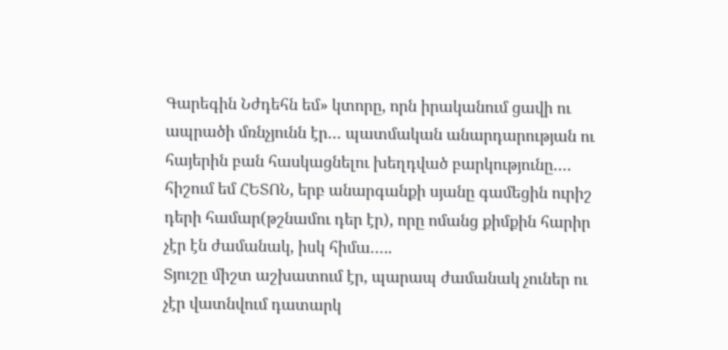Գարեգին Նժդեհն եմ» կտորը, որն իրականում ցավի ու ապրածի մռնչյունն էր… պատմական անարդարության ու հայերին բան հասկացնելու խեղդված բարկությունը….
հիշում եմ ՀԵՏՈՆ, երբ անարգանքի սյանը գամեցին ուրիշ դերի համար(թշնամու դեր էր), որը ոմանց քիմքին հարիր չէր էն ժամանակ, իսկ հիմա…..
Տյուշը միշտ աշխատում էր, պարապ ժամանակ չուներ ու չէր վատնվում դատարկ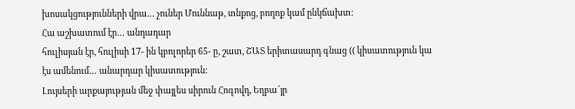խոսակցությունների վրա… չուներ Մուննաթ, տնքոց, բողոք կամ ընկճախտ:
Հա աշխատում էր… անդադար
հուլիսյան էր, հուլիսի 17- ին կբոլորեր 65- ը, շատ, ՇԱՏ երիտասարդ գնաց (( կիսատություն կա էս ամենում… անարդար կիսատություն:
Լույսերի արքայության մեջ փայլես սիրուն Հոգովդ, Եղբա՜յր